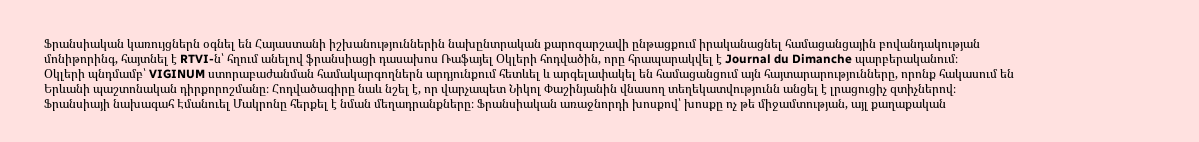Ֆրանսիական կառույցներն օգնել են Հայաստանի իշխանություններին նախընտրական քարոզարշավի ընթացքում իրականացնել համացանցային բովանդակության մոնիթորինգ, հայտնել է RTVI-ն՝ հղում անելով ֆրանսիացի դասախոս Ռաֆայել Օկլերի հոդվածին, որը հրապարակվել է Journal du Dimanche պարբերականում։
Օկլերի պնդմամբ՝ VIGINUM ստորաբաժանման համակարգողներն արդյունքում հետևել և արգելափակել են համացանցում այն հայտարարությունները, որոնք հակասում են Երևանի պաշտոնական դիրքորոշմանը։ Հոդվածագիրը նաև նշել է, որ վարչապետ Նիկոլ Փաշինյանին վնասող տեղեկատվությունն անցել է լրացուցիչ զտիչներով։
Ֆրանսիայի նախագահ Էմանուել Մակրոնը հերքել է նման մեղադրանքները։ Ֆրանսիական առաջնորդի խոսքով՝ խոսքը ոչ թե միջամտության, այլ քաղաքական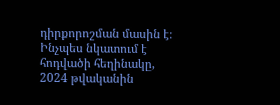դիրքորոշման մասին է։
Ինչպես նկատում է հոդվածի հեղինակը, 2024 թվականին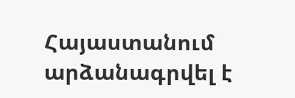Հայաստանում արձանագրվել է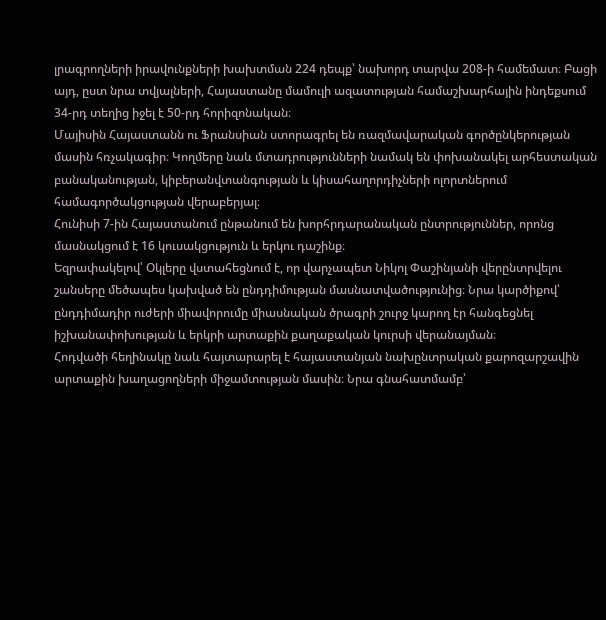լրագրողների իրավունքների խախտման 224 դեպք՝ նախորդ տարվա 208-ի համեմատ։ Բացի այդ, ըստ նրա տվյալների, Հայաստանը մամուլի ազատության համաշխարհային ինդեքսում 34-րդ տեղից իջել է 50-րդ հորիզոնական։
Մայիսին Հայաստանն ու Ֆրանսիան ստորագրել են ռազմավարական գործընկերության մասին հռչակագիր։ Կողմերը նաև մտադրությունների նամակ են փոխանակել արհեստական բանականության, կիբերանվտանգության և կիսահաղորդիչների ոլորտներում համագործակցության վերաբերյալ։
Հունիսի 7-ին Հայաստանում ընթանում են խորհրդարանական ընտրություններ, որոնց մասնակցում է 16 կուսակցություն և երկու դաշինք։
Եզրափակելով՝ Օկլերը վստահեցնում է, որ վարչապետ Նիկոլ Փաշինյանի վերընտրվելու շանսերը մեծապես կախված են ընդդիմության մասնատվածությունից։ Նրա կարծիքով՝ ընդդիմադիր ուժերի միավորումը միասնական ծրագրի շուրջ կարող էր հանգեցնել իշխանափոխության և երկրի արտաքին քաղաքական կուրսի վերանայման։
Հոդվածի հեղինակը նաև հայտարարել է հայաստանյան նախընտրական քարոզարշավին արտաքին խաղացողների միջամտության մասին։ Նրա գնահատմամբ՝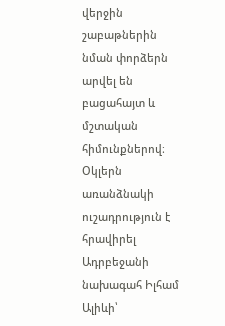վերջին շաբաթներին նման փորձերն արվել են բացահայտ և մշտական հիմունքներով։
Օկլերն առանձնակի ուշադրություն է հրավիրել Ադրբեջանի նախագահ Իլհամ Ալիևի՝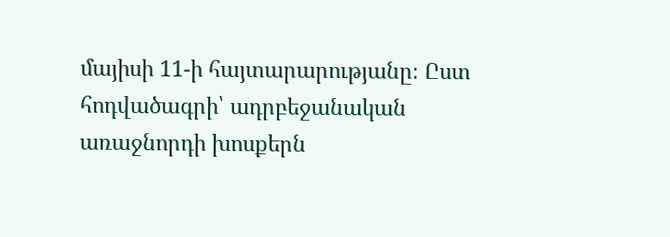մայիսի 11-ի հայտարարությանը։ Ըստ հոդվածագրի՝ ադրբեջանական առաջնորդի խոսքերն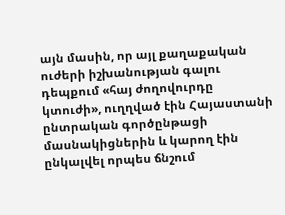այն մասին, որ այլ քաղաքական ուժերի իշխանության գալու դեպքում «հայ ժողովուրդը կտուժի», ուղղված էին Հայաստանի ընտրական գործընթացի մասնակիցներին և կարող էին ընկալվել որպես ճնշում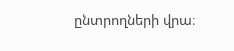ընտրողների վրա։